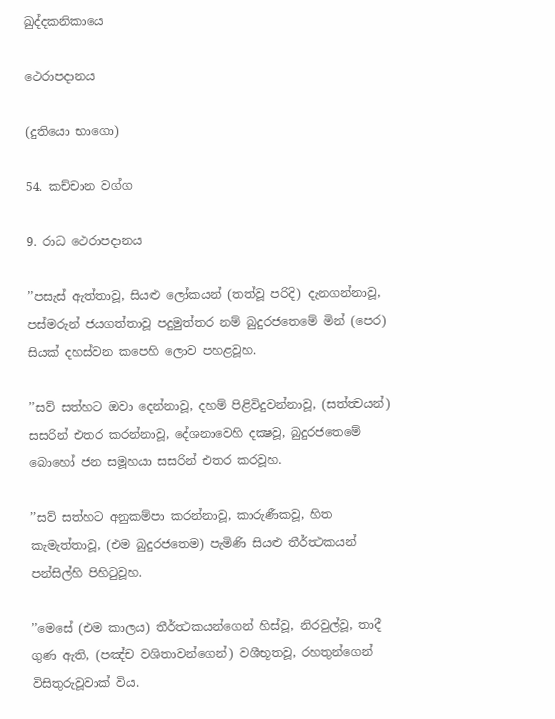ඛුද්දකනිකායෙ

ථෙරාපදානය

(දුතියො භාගො)

54. කච්චාන වග්ග

9. රාධ ථෙරාපදානය

’’පසැස් ඇත්තාවූ, සියළු ලෝකයන් (තත්වූ පරිදි) දැනගන්නාවූ, පස්මරුන් ජයගත්තාවූ පදුමුත්තර නම් බුදුරජතෙමේ මින් (පෙර) සියක් දහස්වන කපෙහි ලොව පහළවූහ.

’’සව් සත්හට ඔවා දෙන්නාවූ, දහම් පිළිවිදුවන්නාවූ, (සත්ත්‍වයන්) සසරින් එතර කරන්නාවූ, දේශනාවෙහි දක්‍ෂවූ, බුදුරජතෙමේ බොහෝ ජන සමූහයා සසරින් එතර කරවූහ.

’’සව් සත්හට අනුකම්පා කරන්නාවූ, කාරුණීකවූ, හිත කැමැත්තාවූ, (එම බුදුරජතෙම) පැමිණි සියළු තීර්ත්‍ථකයන් පන්සිල්හි පිහිටුවූහ.

’’මෙසේ (එම කාලය) තීර්ත්‍ථකයන්ගෙන් හිස්වූ, නිරවුල්වූ, තාදී ගුණ ඇති, (පඤ්ච වශිතාවන්ගෙන්) වශීභූතවූ, රහතුන්ගෙන් විසිතුරුවූවාක් විය.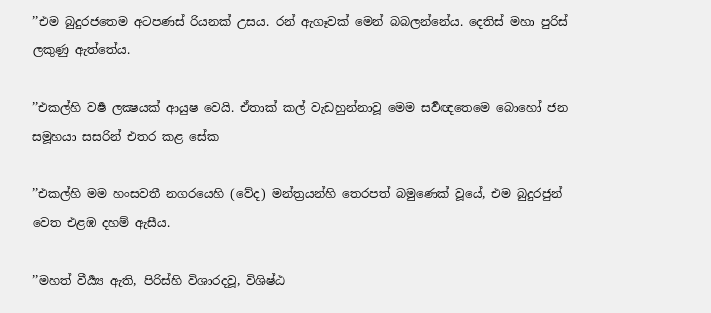’’එම බුදුරජතෙම අටපණස් රියනක් උසය. රන් ඇගෑවක් මෙන් බබලන්නේය. දෙතිස් මහා පුරිස් ලකුණු ඇත්තේය.

’’එකල්හි වර්‍ෂ ලක්‍ෂයක් ආයුෂ වෙයි. ඒතාක් කල් වැඩහුන්නාවූ මෙම සර්‍වඥතෙමෙ බොහෝ ජන සමූහයා සසරින් එතර කළ සේක

’’එකල්හි මම හංසවතී නගරයෙහි (වේද) මන්ත්‍රයන්හි තෙරපත් බමුණෙක් වූයේ, එම බුදුරජුන් වෙත එළඹ දහම් ඇසීය.

’’මහත් වීර්‍ය්‍ය ඇති, පිරිස්හි විශාරදවූ, විශිෂ්ඨ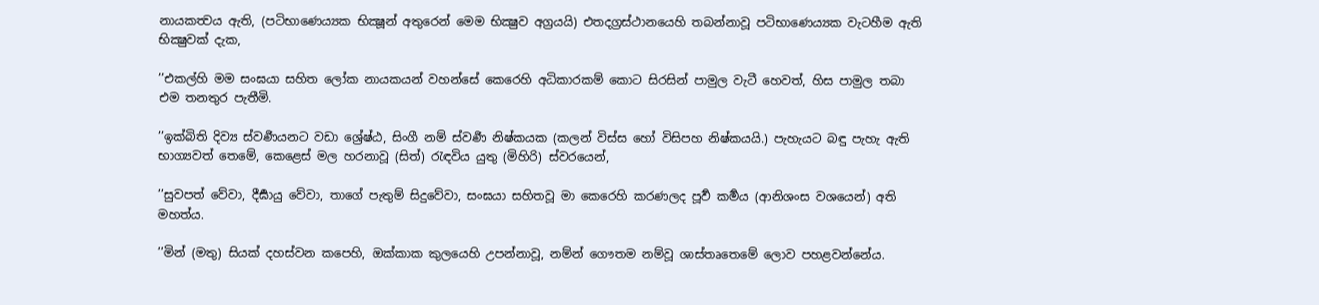නායකත්‍වය ඇති, (පටිභාණෙය්‍යක භික්‍ෂූන් අතුරෙන් මෙම භික්‍ෂුව අග්‍රයයි) එතදග්‍රස්ථානයෙහි තබන්නාවූ පටිභාණෙය්‍යක වැටහීම ඇති භික්‍ෂුවක් දැක,

’’එකල්හි මම සංඝයා සහිත ලෝක නායකයන් වහන්සේ කෙරෙහි අධිකාරකම් කොට සිරසින් පාමුල වැටී හෙවත්, හිස පාමුල තබා එම තනතුර පැතීමි.

’’ඉක්බිති දිව්‍ය ස්වර්‍ණයනට වඩා ශ්‍රේෂ්ඨ, සිංගී නම් ස්වර්‍ණ නිෂ්කයක (කලන් විස්ස හෝ විසිපහ නිෂ්කයයි.) පැහැයට බඳු පැහැ ඇති භාග්‍යවත් තෙමේ, කෙළෙස් මල හරනාවූ (සිත්) රැඳවිය යුතු (මිහිරි) ස්වරයෙන්,

’’සුවපත් වේවා, දීර්‍ඝායු වේවා, තාගේ පැතුම් සිදුවේවා, සංඝයා සහිතවූ මා කෙරෙහි කරණලද පූර්‍ව කර්‍මය (ආනිශංස වශයෙන්) අති මහත්ය.

’’මින් (මතු) සියක් දහස්වන කපෙහි, ඔක්කාක කුලයෙහි උපන්නාවූ, නම්න් ගෞතම නම්වූ ශාස්තෘතෙමේ ලොව පහළවන්නේය.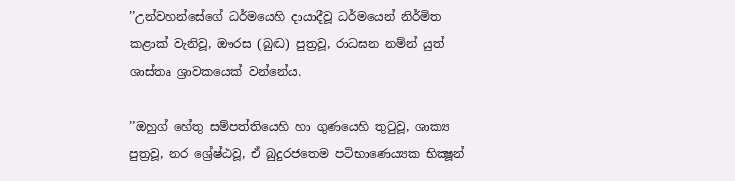’’උන්වහන්සේගේ ධර්මයෙහි දායාදීවූ ධර්මයෙන් නිර්මිත කළාක් වැනිවූ, ඖරස (බුද්‍ධ) පුත්‍රවූ, රාධඝන නම්න් යුත් ශාස්තෘ ශ්‍රාවකයෙක් වන්නේය.

’’ඔහුග් හේතු සම්පත්තියෙහි හා ගුණයෙහි තුටුවූ, ශාක්‍ය පුත්‍රවූ, නර ශ්‍රේෂ්ඨවූ, ඒ බුදුරජතෙම පටිභාණෙය්‍යක භික්‍ෂූන්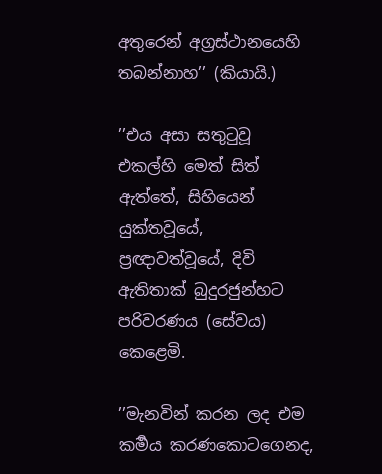අතුරෙන් අග්‍රස්ථානයෙහි තබන්නාහ’’ (කියායි.)

’’එය අසා සතුටුවූ එකල්හි මෙත් සිත් ඇත්තේ, සිහියෙන් යුක්තවූයේ, ප්‍රඥාවත්වූයේ, දිවි ඇතිතාක් බුදුරජුන්හට පරිවරණය (සේවය) කෙළෙමි.

’’මැනවින් කරන ලද එම කර්‍මය කරණකොටගෙනද,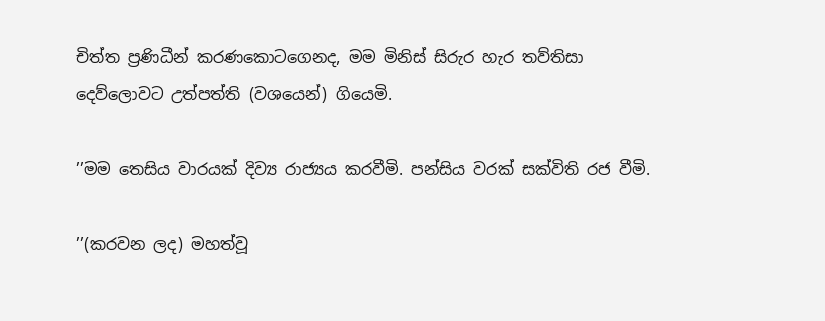චිත්ත ප්‍රණිධීන් කරණකොටගෙනද, මම මිනිස් සිරුර හැර තව්තිසා දෙව්ලොවට උත්පත්ති (වශයෙන්) ගියෙමි.

’’මම තෙසිය වාරයක් දිව්‍ය රාජ්‍යය කරවීමි. පන්සිය වරක් සක්විති රජ වීමි.

’’(කරවන ලද) මහත්වූ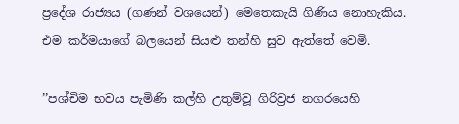ප්‍රදේශ රාජ්‍යය (ගණන් වශයෙන්) මෙතෙකැයි ගිණිය නොහැකිය. එම කර්මයාගේ බලයෙන් සියළු තන්හි සුව ඇත්තේ වෙමි.

’’පශ්චිම භවය පැමිණි කල්හි උතුම්වූ ගිරිව්‍රජ නගරයෙහි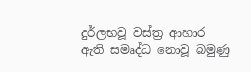දුර්ලභවූ වස්ත්‍ර ආහාර ඇති සමෘද්ධ නොවූ බමුණු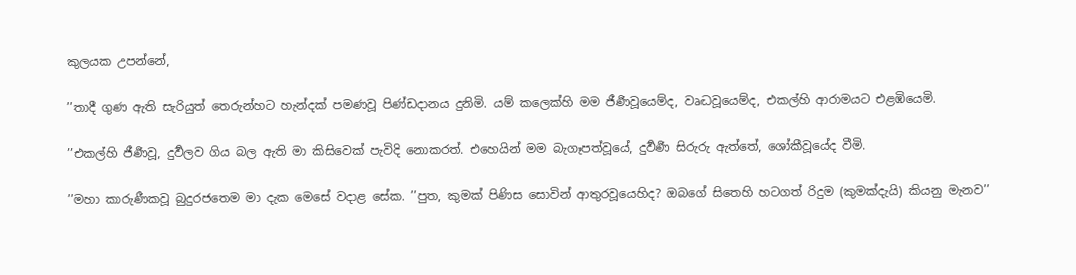කුලයක උපන්නේ,

’’තාදී ගුණ ඇති සැරියුත් තෙරුන්හට හැන්දක් පමණවූ පිණ්ඩදානය දුනිමි. යම් කලෙක්හි මම ජීර්‍ණවූයෙම්ද, වෘද්‍ධවූයෙම්ද, එකල්හි ආරාමයට එළඹියෙමි.

’’එකල්හි ජීර්‍ණවූ, දුර්‍වලව ගිය බල ඇති මා කිසිවෙක් පැවිදි නොකරත්. එහෙයින් මම බැගෑපත්වූයේ, දුර්‍වර්‍ණ සිරුරු ඇත්තේ, ශෝකීවූයේද වීමි.

’’මහා කාරුණීකවූ බුදුරජතෙම මා දැක මෙසේ වදාළ සේක. ’’පුත, කුමක් පිණිස සොවින් ආතුරවූයෙහිද? ඔබගේ සිතෙහි හටගත් රිදුම (කුමක්දැයි) කියනු මැනව’’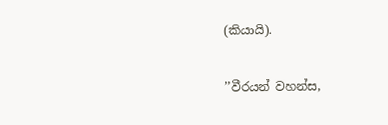(කියායි).

’’වීරයන් වහන්ස,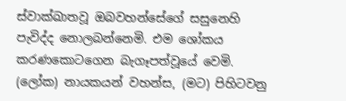ස්වාක්ඛාතවූ ඔබවහන්සේගේ සසුනෙහි පැවිද්ද නොලබන්නෙමි. එම ශෝකය කරණකොටගෙන බැගෑපත්වූයේ වෙමි. (ලෝක) නායකයන් වහන්ස, (මට) පිහිටවනු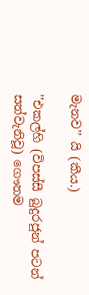මැනව’’ යි (කීය.)

’’එකල්හි (විපස්සී බුදුරජුන් පටන් සත්වැනිවූ) ගෞතම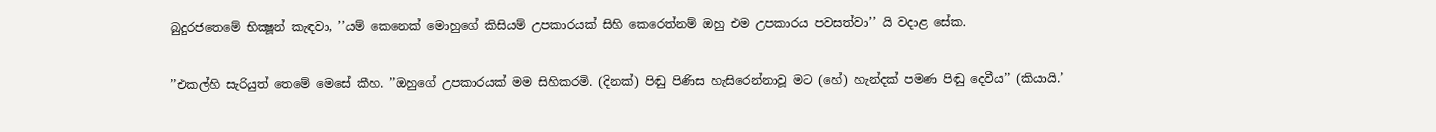බුදුරජතෙමේ භික්‍ෂූන් කැඳවා, ’’යම් කෙනෙක් මොහුගේ කිසියම් උපකාරයක් සිහි කෙරෙත්නම් ඔහු එම උපකාරය පවසත්වා’’ යි වදාළ සේක.

’’එකල්හි සැරියුත් තෙමේ මෙසේ කීහ. ’’ඔහුගේ උපකාරයක් මම සිහිකරමි. (දිනක්) පිඬු පිණිස හැසිරෙන්නාවූ මට (හේ) හැන්දක් පමණ පිඬු දෙවීය’’ (කියායි.’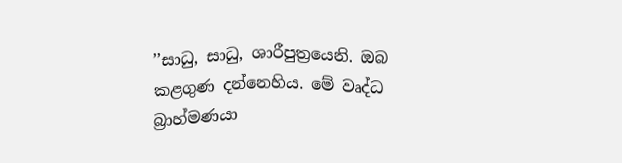’’සාධු, සාධු, ශාරීපුත්‍රයෙනි. ඔබ කළගුණ දන්නෙහිය. මේ වෘද්ධ බ්‍රාහ්මණයා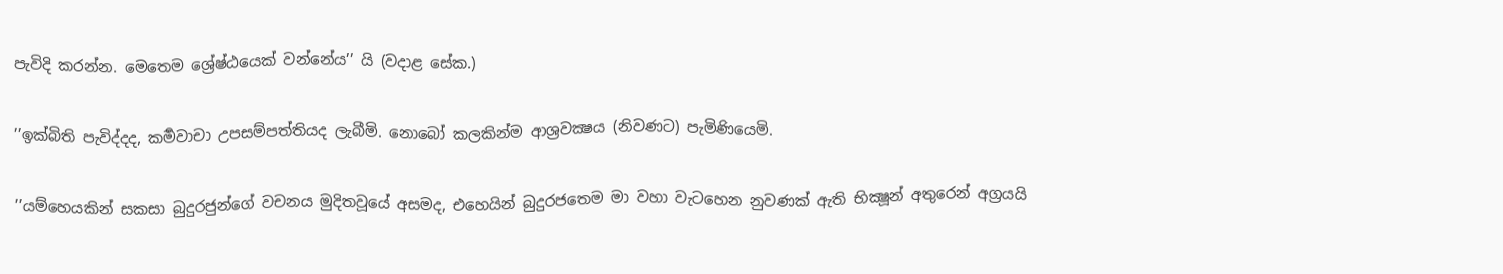පැවිදි කරන්න. මෙතෙම ශ්‍රේෂ්ඨයෙක් වන්නේය’’ යි (වදාළ සේක.)

’’ඉක්බිති පැවිද්දද, කර්‍මවාචා උපසම්පත්තියද ලැබීමි. නොබෝ කලකින්ම ආශ්‍රවක්‍ෂය (නිවණට) පැමිණියෙමි.

’’යම්හෙයකින් සකසා බුදුරජුන්ගේ වචනය මුදිතවූයේ අසමද, එහෙයින් බුදුරජතෙම මා වහා වැටහෙන නුවණක් ඇති භික්‍ෂූන් අතුරෙන් අග්‍රයයි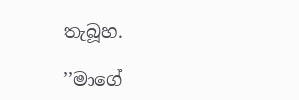තැබූහ.

’’මාගේ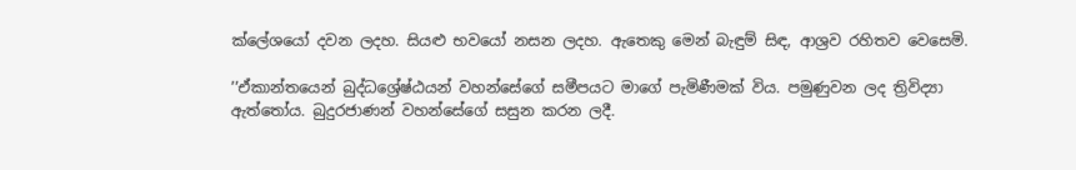ක්ලේශයෝ දවන ලදහ. සියළු භවයෝ නසන ලදහ. ඇතෙකු මෙන් බැඳුම් සිඳ, ආශ්‍රව රහිතව වෙසෙමි.

’’ඒකාන්තයෙන් බුද්ධශ්‍රේෂ්ඨයන් වහන්සේගේ සමීපයට මාගේ පැමිණීමක් විය. පමුණුවන ලද ත්‍රිවිද්‍යා ඇත්තෝය. බුදුරජාණන් වහන්සේගේ සසුන කරන ලදී.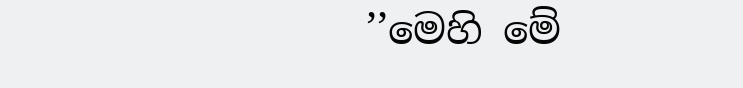’’මෙහි මේ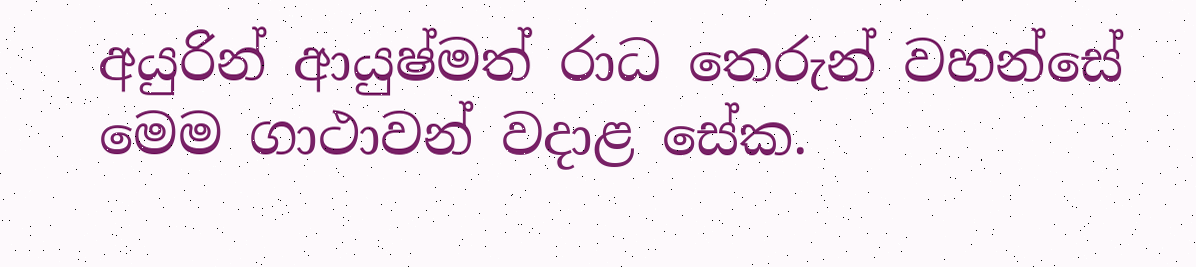අයුරින් ආයුෂ්මත් රාධ තෙරුන් වහන්සේ මෙම ගාථාවන් වදාළ සේක.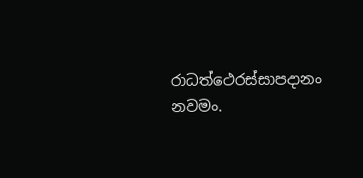රාධත්ථෙරස්සාපදානං නවමං.